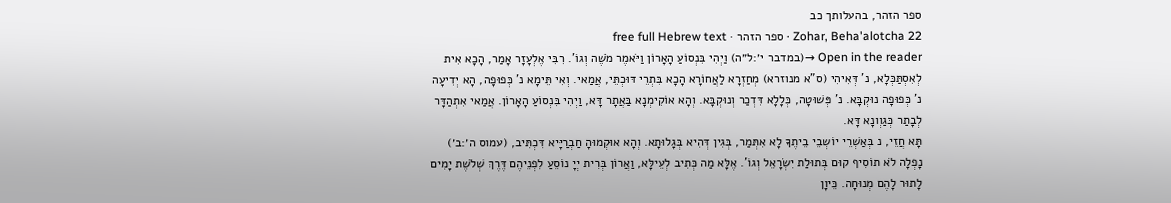ספר הזהר, בהעלותך כב
Zohar, Beha'alotcha 22 · ספר הזהר · free full Hebrew text
Open in the reader →(במדבר י׳:ל״ה) וַיְהִי בִּנְסוֹעַ הָאָרוֹן וַיֹּאמֶר מֹשֶׁה וְגוֹ'. רִבִּי אֶלְעָזָר אָמַר, הָכָא אִית לְאִסְתַּכְּלָא, נ' דְּאִיהִי (ס"א מנוזרא) מְחַזְרָא לַאֲחוֹרָא הָכָא בִּתְרֵי דּוּכְתֵּי, אֲמַאי. וְאִי תֵּימָא נ' כְּפוּפָה, הָא יְדִיעָה נ' כְּפוּפָה נוּקְבָּא. נ' פְּשׁוּטָה, כְּלָלָא דִּדְכַר וְנוּקְבָּא. וְהָא אוֹקִימְנָא בַּאֲתָר דָּא, וַיְהִי בִּנְסוֹעַ הָאָרוֹן. אֲמַאי אִתְהַדָּר לְבָתַר כְּגַוְונָא דָּא.
תָּא חֲזֵי, נ בְּאַשְׁרֵי יוֹשְבֵי בֵיתֶךָ לָא אִתְּמַר, בְּגִין דְּהִיא בְּגָלוּתָא. וְהָא אוּקְמוּהָ חַבְרַיָּיא דִּכְתִּיב, (עמוס ה׳:ב׳) נָפְלָה לֹא תוֹסִיף קוּם בְּתוּלַת יִשְׂרָאֵל וְגוֹ'. אֶלָּא מַה כְּתִיב לְעֵילָּא, וַאֲרוֹן בְּרִית יְיָ נוֹסֵעַ לִפְנֵיהֶם דֶּרֶךְ שְׁלֹשֶׁת יָמִים לָתוּר לָהֶם מְנוּחָה. כֵּיוָן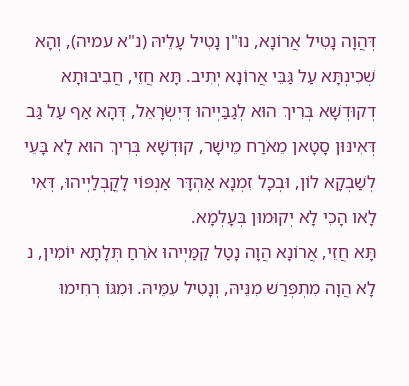דְּהֲוָה נָטִיל אֲרוֹנָא, נוּ"ן נָטִיל עָלֵיהּ (נ"א עמיה), וְהָא שְׁכִינְתָּא עַל גַּבֵּי אֲרוֹנָא יְתִיב. תָּא חֲזֵי, חֲבִיבוּתָא דְקוּדְשָׁא בְּרִיךְ הוּא לְגַבַּיְיהוּ דְּיִשְׂרָאֵל, דְּהָא אַף עַל גַּב דְּאִינּוּן סָטָאן מֵאֹרַח מֵישָׁר, קוּדְשָׁא בְּרִיךְ הוּא לָא בָּעֵי לְשַׁבְקָא לוֹן, וּבְכָל זִמְנָא אַהְדָּר אַנְפּוֹי לָקֳבְלַיְיהוּ, דְּאִי לָאו הָכִי לָא יְקוּמוּן בְּעָלְמָא.
תָּא חֲזֵי, אֲרוֹנָא הֲוָה נָטַל קַמַּיְיהוּ אֹרֵחַ תְּלָתָא יוֹמִין, נ לָא הֲוָה מִתְפְּרַשׁ מִנֵּיהּ, וְנָטִיל עִמֵּיהּ. וּמִגּוֹ רְחִימוּ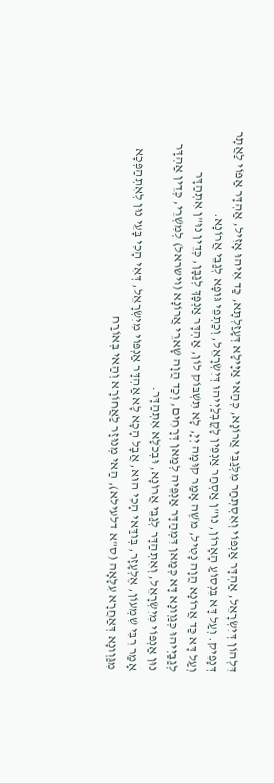דִּלְהוֹן דְּיִשְׂרָאֵל, אַהְדָּר אַנְפּוֹי וְאִסְתְּחַר מִלְּגַבֵּי אֲרוֹנָא, כְּהַאי אַיָּילָא דְּעָזַלְתָּא, כַּד אִיהוּ אָזִיל, אַהְדָּר אַפּוֹי לַאֲתָר דְּנָפִיק. וְעַל דָּא בִּנְסוֹעַ הָאָרוֹן, נוּ"ן אַסְחַר אַנְפִּין לָקֳבְלַיְיהוּ דְּיִשְׂרָאֵל, וְכַתְפֵי גּוּפָא לְגַבֵּי אֲרוֹנָא.
וְעַל דָּא כַּד אֲרוֹנָא הֲוָה נָטִיל, מֹשֶׁה אָמַר קוּמָה יְיָ, לָא תִּשְׁבּוֹק לוֹן, אַהְדָּר אַנְפָּךְ לְגַבָּן, כְּדֵין נוּ"ן אִתְהַדָּר לְגַבַּיְיהוּ כְּגַוְונָא דָּא כְּמַאן דִּמְהַדָּר אַנְפֵּיה לְמַאן דְּרָחִים, וְכַד הֲוָה שָׁארֵי אֲרוֹנָא (וישראל) לְמִשְׁרֵי, כְּדֵין אַהְדָּר נוּן אַנְפּוֹי מִיִשְׂרָאֵל, וְאִתְהַדָּר לְגַבֵּי אֲרוֹנָא, וּבְכֹלָּא אִתְהַדָּר.
אָמַר רִבִּי שִׁמְעוֹן, אֶלְעָזָר, בְּודַּאי הָכִי הוּא, אֲבָל הָכָא לָא אַהְדָּר אַנְפּוֹי מִיִשְׂרָאֵל, דְּאִי הָכִי בָּעֵי נוּן לְאִתְהַפְּכָא מִגַּוְונָא דְּאַחֲרָא עִלָּאָה (ס"א דלעילא), הַאי מְנוּזָר לַאֲחוֹרָא וְהַאי בְּאוֹרַח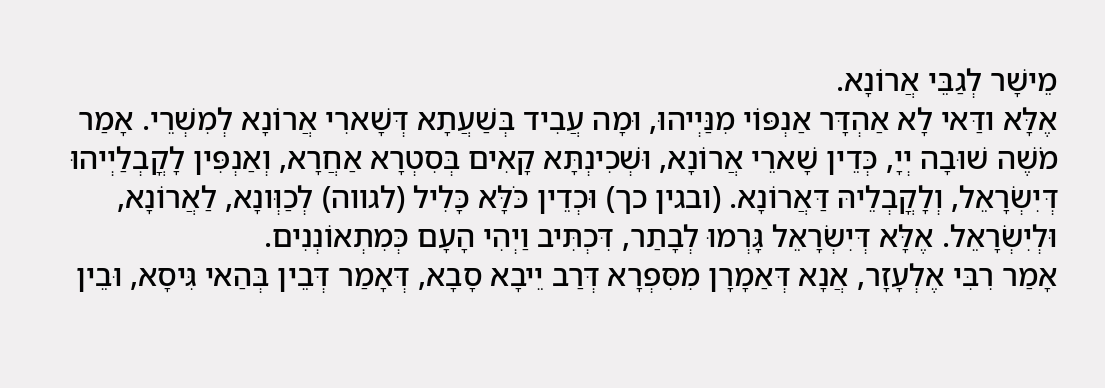מֵישָׁר לְגַבֵּי אֲרוֹנָא.
אֶלָּא ודַּאי לָא אַהְדָּר אַנְפּוֹי מִנַּיְיהוּ, וּמָה עֲבִיד בְּשַׁעֲתָא דְּשָׁארִי אֲרוֹנָא לְמִשְׁרֵי. אָמַר מֹשֶׁה שׁוּבָה יְיָ, כְּדֵין שָׁארֵי אֲרוֹנָא, וּשְׁכִינְתָּא קָאִים בְּסִטְרָא אַחֲרָא, וְאַנְפִּין לָקֳבְלַיְיהוּ דְּיִשְׂרָאֵל, וְלָקֳבְלֵיהּ דַּאֲרוֹנָא. (ובגין כך) וּכְדֵין כֹּלָּא כָּלִיל (לגווה) לְכַוְּונָא, לַאֲרוֹנָא, וּלְיִשְׂרָאֵל. אֶלָּא דְּיִשְׂרָאֵל גָּרְמוּ לְבָתַר, דִּכְתִּיב וַיְהִי הָעָם כְּמִתְאוֹנְנִים.
אָמַר רִבִּי אֶלְעָזָר, אֲנָא דְּאַמָרָן מִסִּפְרָא דְּרַב יֵיבָא סָבָא, דְּאָמַר דְּבֵין בְּהַאי גִּיסָא, וּבֵין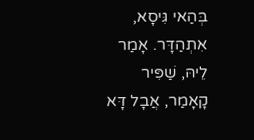בְּהַאי גִּיסָא, אִתְהַדָּר. אָמַר לֵיהּ, שַׁפִּיר קָאָמַר, אֲבָל דָּא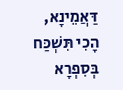דַּאֲמֵינָא, הָכִי תִּשְׁכַּח בְּסִפְרָא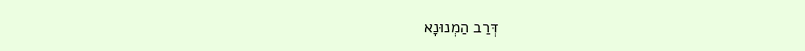דְּרַב הַמְנוּנָא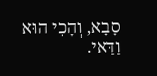סָבָא, וְהָכִי הוּא וַדַּאי.